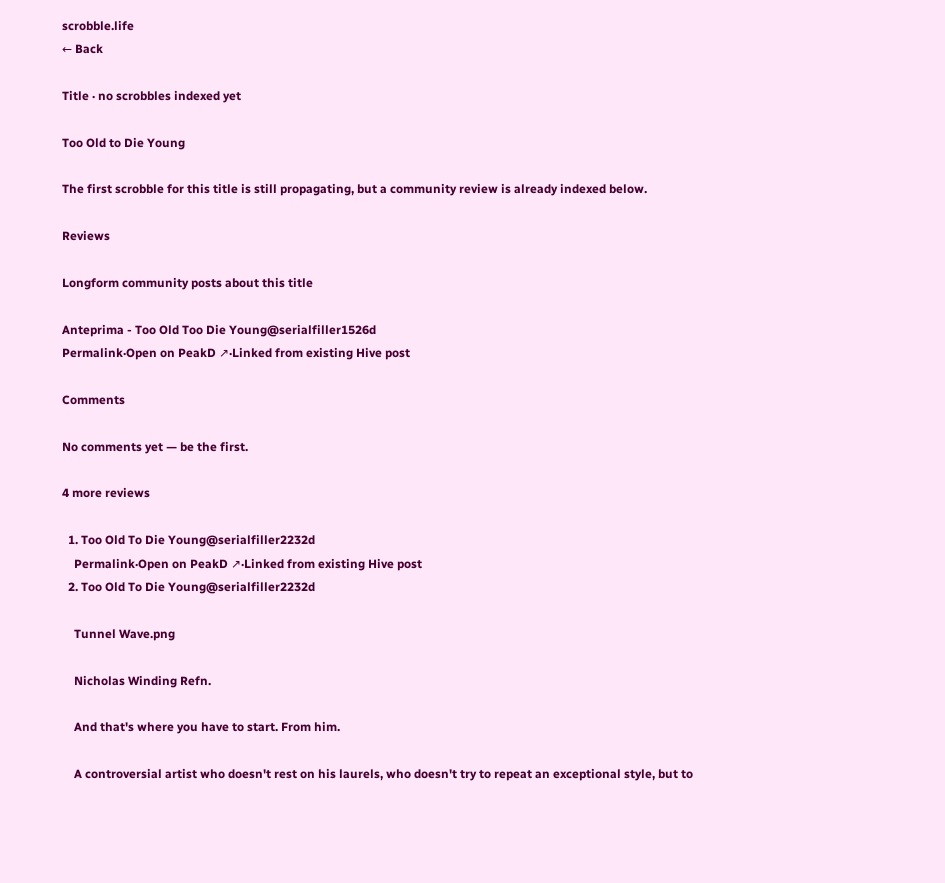scrobble.life
← Back

Title · no scrobbles indexed yet

Too Old to Die Young

The first scrobble for this title is still propagating, but a community review is already indexed below.

Reviews

Longform community posts about this title

Anteprima - Too Old Too Die Young@serialfiller1526d
Permalink·Open on PeakD ↗·Linked from existing Hive post

Comments

No comments yet — be the first.

4 more reviews

  1. Too Old To Die Young@serialfiller2232d
    Permalink·Open on PeakD ↗·Linked from existing Hive post
  2. Too Old To Die Young@serialfiller2232d

    Tunnel Wave.png

    Nicholas Winding Refn.

    And that's where you have to start. From him.

    A controversial artist who doesn't rest on his laurels, who doesn't try to repeat an exceptional style, but to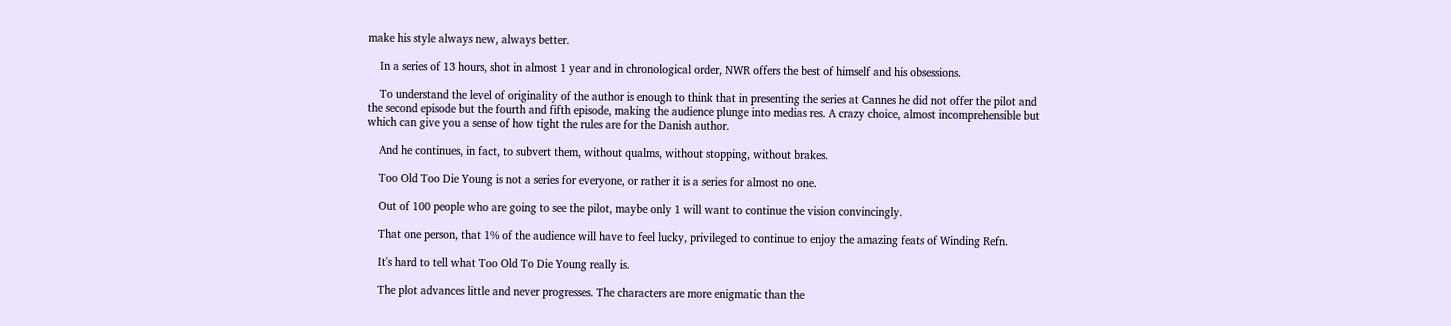make his style always new, always better.

    In a series of 13 hours, shot in almost 1 year and in chronological order, NWR offers the best of himself and his obsessions.

    To understand the level of originality of the author is enough to think that in presenting the series at Cannes he did not offer the pilot and the second episode but the fourth and fifth episode, making the audience plunge into medias res. A crazy choice, almost incomprehensible but which can give you a sense of how tight the rules are for the Danish author.

    And he continues, in fact, to subvert them, without qualms, without stopping, without brakes.

    Too Old Too Die Young is not a series for everyone, or rather it is a series for almost no one.

    Out of 100 people who are going to see the pilot, maybe only 1 will want to continue the vision convincingly.

    That one person, that 1% of the audience will have to feel lucky, privileged to continue to enjoy the amazing feats of Winding Refn.

    It's hard to tell what Too Old To Die Young really is.

    The plot advances little and never progresses. The characters are more enigmatic than the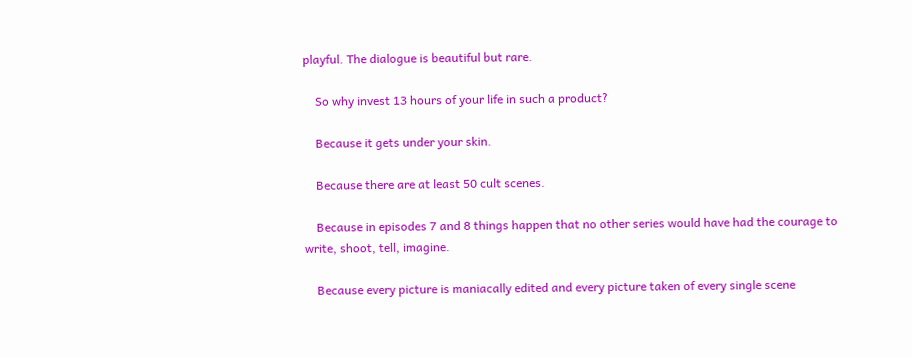playful. The dialogue is beautiful but rare.

    So why invest 13 hours of your life in such a product?

    Because it gets under your skin.

    Because there are at least 50 cult scenes.

    Because in episodes 7 and 8 things happen that no other series would have had the courage to write, shoot, tell, imagine.

    Because every picture is maniacally edited and every picture taken of every single scene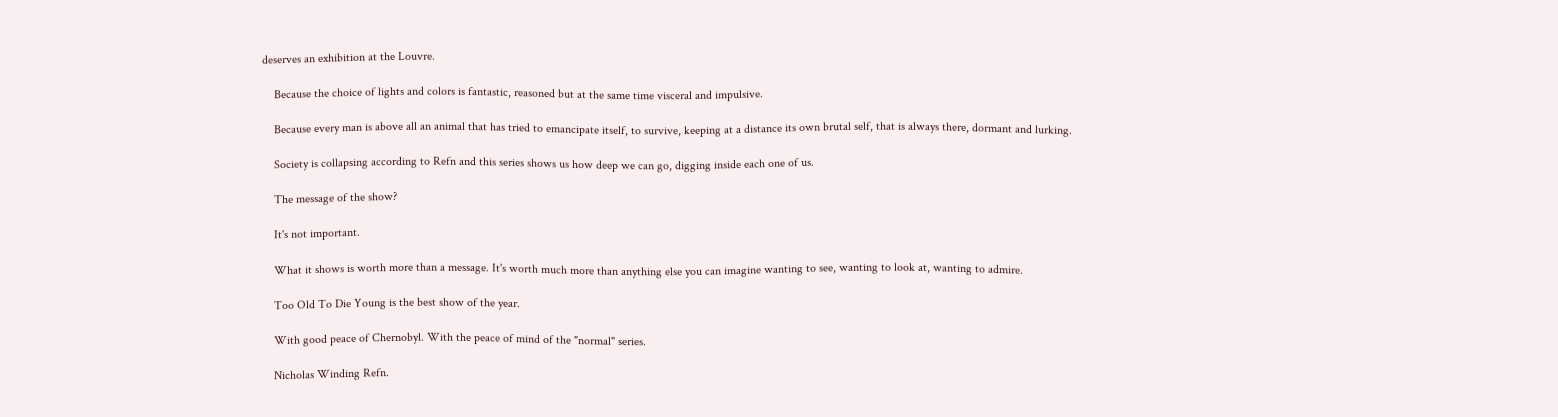deserves an exhibition at the Louvre.

    Because the choice of lights and colors is fantastic, reasoned but at the same time visceral and impulsive.

    Because every man is above all an animal that has tried to emancipate itself, to survive, keeping at a distance its own brutal self, that is always there, dormant and lurking.

    Society is collapsing according to Refn and this series shows us how deep we can go, digging inside each one of us.

    The message of the show?

    It's not important.

    What it shows is worth more than a message. It's worth much more than anything else you can imagine wanting to see, wanting to look at, wanting to admire.

    Too Old To Die Young is the best show of the year.

    With good peace of Chernobyl. With the peace of mind of the "normal" series.

    Nicholas Winding Refn.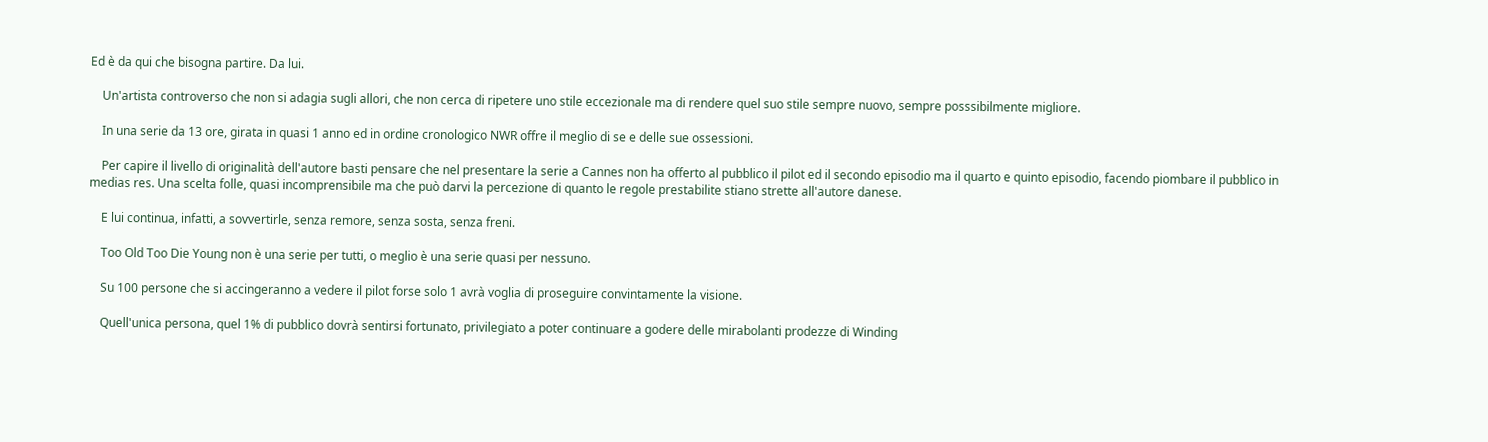Ed è da qui che bisogna partire. Da lui.

    Un'artista controverso che non si adagia sugli allori, che non cerca di ripetere uno stile eccezionale ma di rendere quel suo stile sempre nuovo, sempre posssibilmente migliore.

    In una serie da 13 ore, girata in quasi 1 anno ed in ordine cronologico NWR offre il meglio di se e delle sue ossessioni.

    Per capire il livello di originalità dell'autore basti pensare che nel presentare la serie a Cannes non ha offerto al pubblico il pilot ed il secondo episodio ma il quarto e quinto episodio, facendo piombare il pubblico in medias res. Una scelta folle, quasi incomprensibile ma che può darvi la percezione di quanto le regole prestabilite stiano strette all'autore danese.

    E lui continua, infatti, a sovvertirle, senza remore, senza sosta, senza freni.

    Too Old Too Die Young non è una serie per tutti, o meglio è una serie quasi per nessuno.

    Su 100 persone che si accingeranno a vedere il pilot forse solo 1 avrà voglia di proseguire convintamente la visione.

    Quell'unica persona, quel 1% di pubblico dovrà sentirsi fortunato, privilegiato a poter continuare a godere delle mirabolanti prodezze di Winding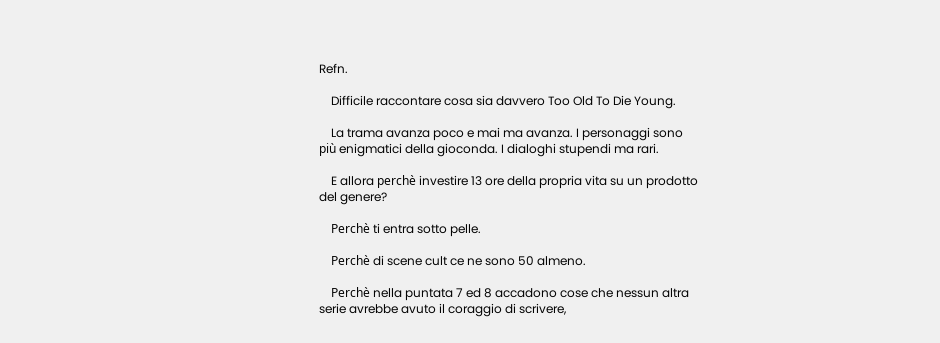Refn.

    Difficile raccontare cosa sia davvero Too Old To Die Young.

    La trama avanza poco e mai ma avanza. I personaggi sono più enigmatici della gioconda. I dialoghi stupendi ma rari.

    E allora perchè investire 13 ore della propria vita su un prodotto del genere?

    Perchè ti entra sotto pelle.

    Perchè di scene cult ce ne sono 50 almeno.

    Perchè nella puntata 7 ed 8 accadono cose che nessun altra serie avrebbe avuto il coraggio di scrivere,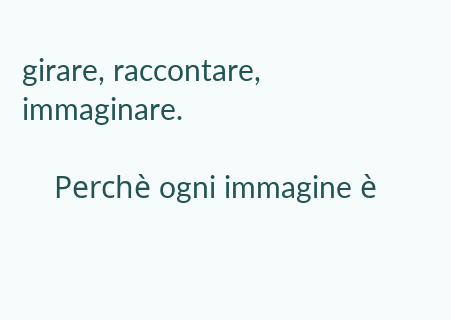girare, raccontare, immaginare.

    Perchè ogni immagine è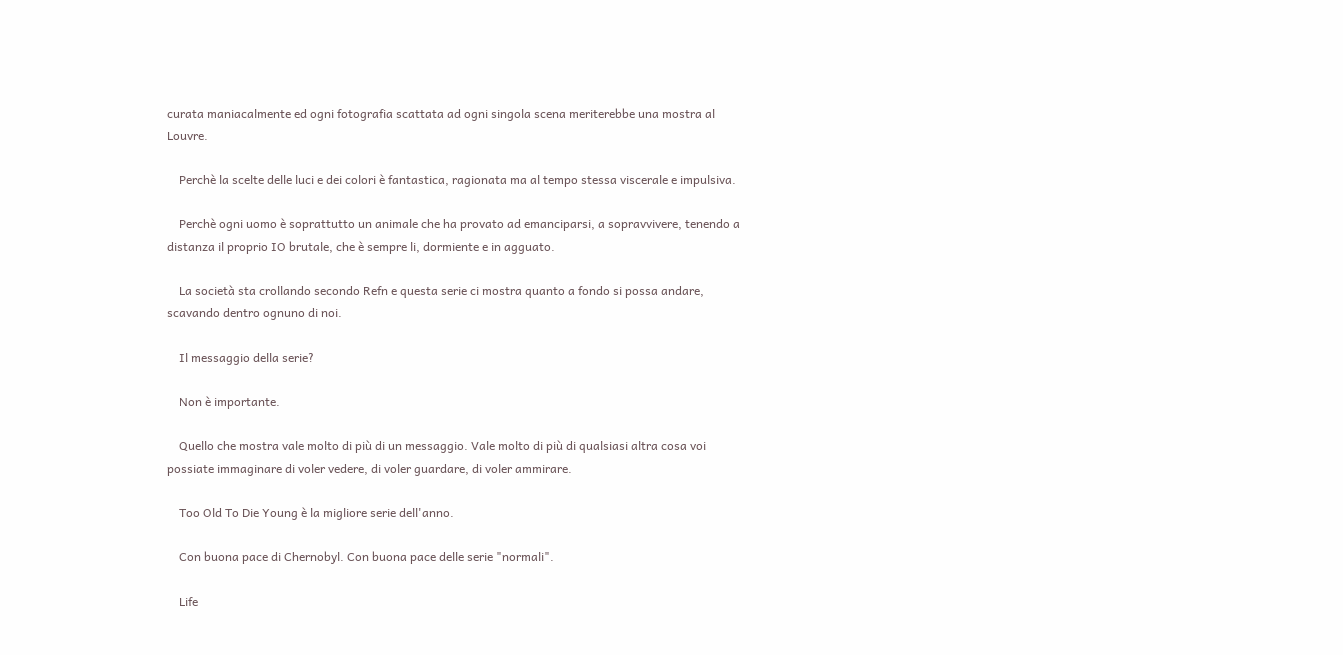curata maniacalmente ed ogni fotografia scattata ad ogni singola scena meriterebbe una mostra al Louvre.

    Perchè la scelte delle luci e dei colori è fantastica, ragionata ma al tempo stessa viscerale e impulsiva.

    Perchè ogni uomo è soprattutto un animale che ha provato ad emanciparsi, a sopravvivere, tenendo a distanza il proprio IO brutale, che è sempre li, dormiente e in agguato.

    La società sta crollando secondo Refn e questa serie ci mostra quanto a fondo si possa andare, scavando dentro ognuno di noi.

    Il messaggio della serie?

    Non è importante.

    Quello che mostra vale molto di più di un messaggio. Vale molto di più di qualsiasi altra cosa voi possiate immaginare di voler vedere, di voler guardare, di voler ammirare.

    Too Old To Die Young è la migliore serie dell'anno.

    Con buona pace di Chernobyl. Con buona pace delle serie "normali".

    Life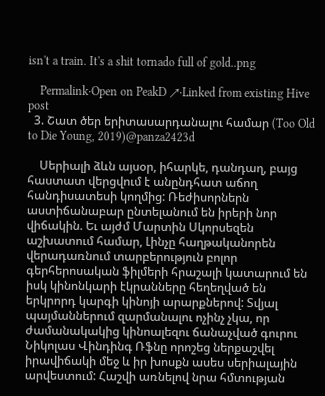isn't a train. It's a shit tornado full of gold..png

    Permalink·Open on PeakD ↗·Linked from existing Hive post
  3. Շատ ծեր երիտասարդանալու համար (Too Old to Die Young, 2019)@panza2423d

    Սերիալի ձևն այսօր, իհարկե, դանդաղ, բայց հաստատ վերցվում է անընդհատ աճող հանդիսատեսի կողմից: Ռեժիսորներն աստիճանաբար ընտելանում են իրերի նոր վիճակին. Եւ այժմ Մարտին Սկորսեզեն աշխատում համար, Լինչը հաղթականորեն վերադառնում տարբերություն բոլոր գերհերոսական ֆիլմերի հրաշալի կատարում են իսկ կինոնկարի էկրանները հեղեղված են երկրորդ կարգի կինոյի արարքներով: Տվյալ պայմաններում զարմանալու ոչինչ չկա, որ ժամանակակից կինոալեզու ճանաչված գուրու Նիկոլաս Վինդինգ Ռֆնը որոշեց ներքաշվել իրավիճակի մեջ և իր խոսքն ասես սերիալային արվեստում: Հաշվի առնելով նրա հմտության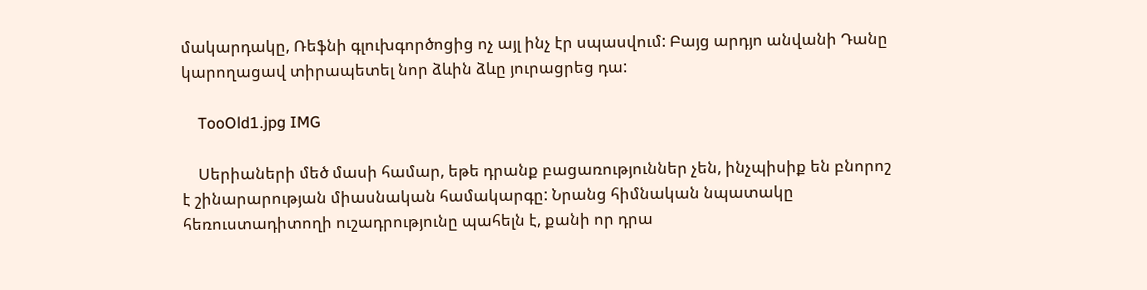մակարդակը, Ռեֆնի գլուխգործոցից ոչ այլ ինչ էր սպասվում: Բայց արդյո անվանի Դանը կարողացավ տիրապետել նոր ձևին ձևը յուրացրեց դա:

    TooOld1.jpg IMG

    Սերիաների մեծ մասի համար, եթե դրանք բացառություններ չեն, ինչպիսիք են բնորոշ է շինարարության միասնական համակարգը: Նրանց հիմնական նպատակը հեռուստադիտողի ուշադրությունը պահելն է, քանի որ դրա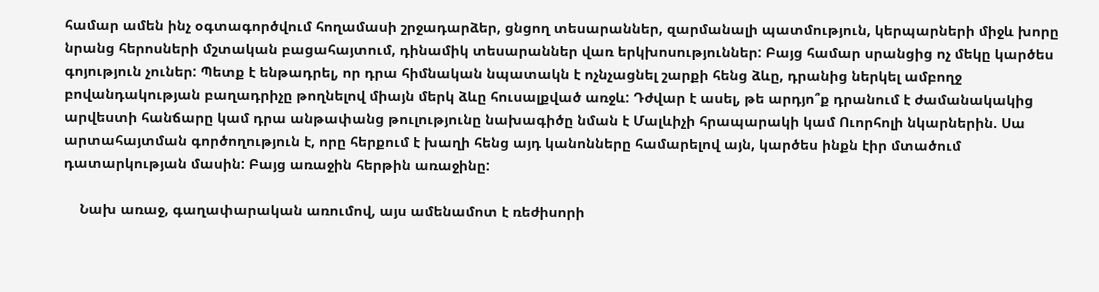համար ամեն ինչ օգտագործվում հողամասի շրջադարձեր, ցնցող տեսարաններ, զարմանալի պատմություն, կերպարների միջև խորը նրանց հերոսների մշտական բացահայտում, դինամիկ տեսարաններ վառ երկխոսություններ: Բայց համար սրանցից ոչ մեկը կարծես գոյություն չուներ: Պետք է ենթադրել, որ դրա հիմնական նպատակն է ոչնչացնել շարքի հենց ձևը, դրանից ներկել ամբողջ բովանդակության բաղադրիչը թողնելով միայն մերկ ձևը հուսալքված առջև: Դժվար է ասել, թե արդյո՞ք դրանում է ժամանակակից արվեստի հանճարը կամ դրա անթափանց թուլությունը նախագիծը նման է Մալևիչի հրապարակի կամ Ուորհոլի նկարներին. Սա արտահայտման գործողություն է, որը հերքում է խաղի հենց այդ կանոնները համարելով այն, կարծես ինքն էիր մտածում դատարկության մասին: Բայց առաջին հերթին առաջինը:

    Նախ առաջ, գաղափարական առումով, այս ամենամոտ է ռեժիսորի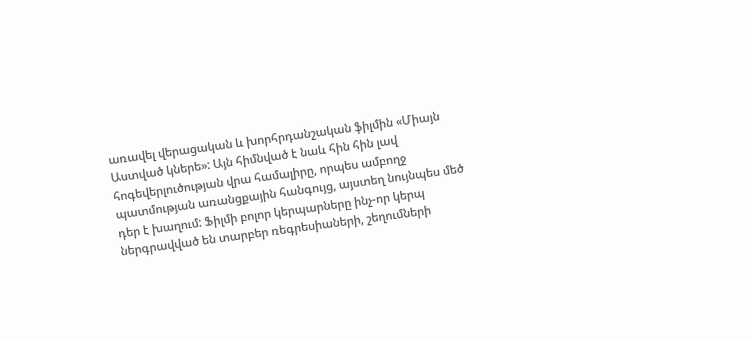առավել վերացական և խորհրդանշական ֆիլմին «Միայն Աստված կներե»: Այն հիմնված է նաև հին հին լավ հոգեվերլուծության վրա համալիրը, որպես ամբողջ պատմության առանցքային հանգույց, այստեղ նույնպես մեծ դեր է խաղում: Ֆիլմի բոլոր կերպարները ինչ-որ կերպ ներգրավված են տարբեր ռեգրեսիաների, շեղումների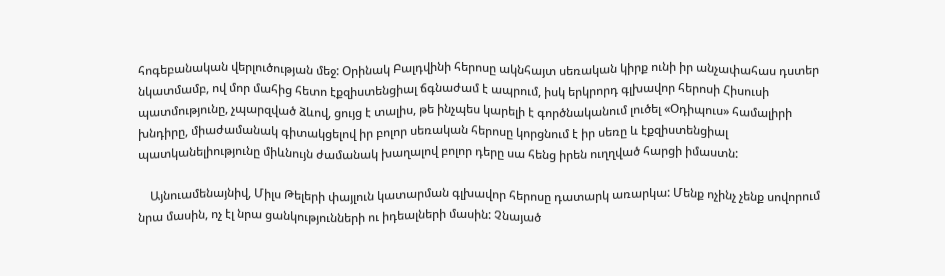հոգեբանական վերլուծության մեջ: Օրինակ Բալդվինի հերոսը ակնհայտ սեռական կիրք ունի իր անչափահաս դստեր նկատմամբ, ով մոր մահից հետո էքզիստենցիալ ճգնաժամ է ապրում, իսկ երկրորդ գլխավոր հերոսի Հիսուսի պատմությունը, չպարզված ձևով, ցույց է տալիս, թե ինչպես կարելի է գործնականում լուծել «Օդիպուս» համալիրի խնդիրը, միաժամանակ գիտակցելով իր բոլոր սեռական հերոսը կորցնում է իր սեռը և էքզիստենցիալ պատկանելիությունը միևնույն ժամանակ խաղալով բոլոր դերը սա հենց իրեն ուղղված հարցի իմաստն:

    Այնուամենայնիվ, Միլս Թելերի փայլուն կատարման գլխավոր հերոսը դատարկ առարկա: Մենք ոչինչ չենք սովորում նրա մասին, ոչ էլ նրա ցանկությունների ու իդեալների մասին: Չնայած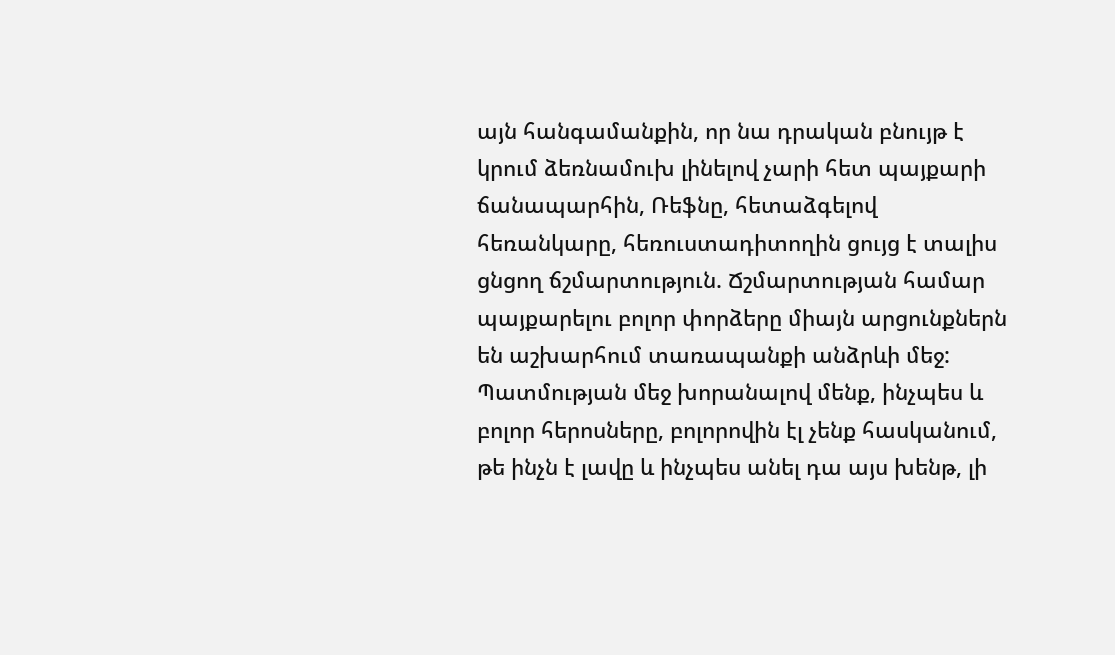այն հանգամանքին, որ նա դրական բնույթ է կրում ձեռնամուխ լինելով չարի հետ պայքարի ճանապարհին, Ռեֆնը, հետաձգելով հեռանկարը, հեռուստադիտողին ցույց է տալիս ցնցող ճշմարտություն. Ճշմարտության համար պայքարելու բոլոր փորձերը միայն արցունքներն են աշխարհում տառապանքի անձրևի մեջ: Պատմության մեջ խորանալով մենք, ինչպես և բոլոր հերոսները, բոլորովին էլ չենք հասկանում, թե ինչն է լավը և ինչպես անել դա այս խենթ, լի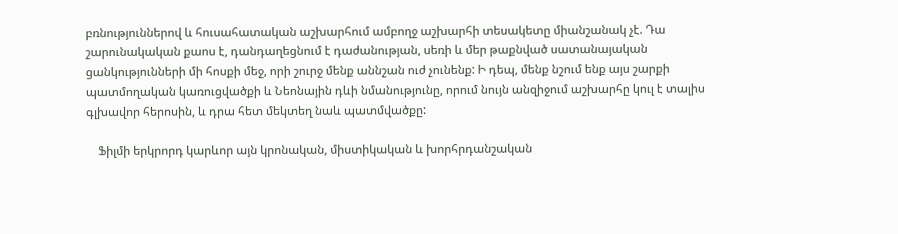բռնություններով և հուսահատական աշխարհում ամբողջ աշխարհի տեսակետը միանշանակ չէ. Դա շարունակական քաոս է, դանդաղեցնում է դաժանության, սեռի և մեր թաքնված սատանայական ցանկությունների մի հոսքի մեջ, որի շուրջ մենք աննշան ուժ չունենք: Ի դեպ, մենք նշում ենք այս շարքի պատմողական կառուցվածքի և Նեոնային դևի նմանությունը, որում նույն անզիջում աշխարհը կուլ է տալիս գլխավոր հերոսին, և դրա հետ մեկտեղ նաև պատմվածքը:

    Ֆիլմի երկրորդ կարևոր այն կրոնական, միստիկական և խորհրդանշական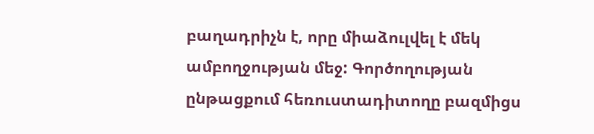բաղադրիչն է, որը միաձուլվել է մեկ ամբողջության մեջ: Գործողության ընթացքում հեռուստադիտողը բազմիցս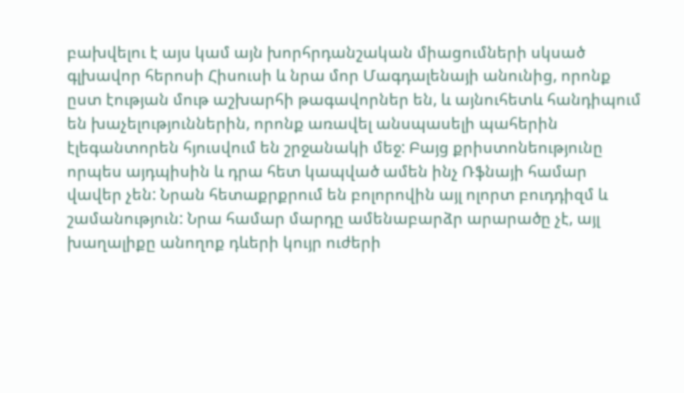բախվելու է այս կամ այն խորհրդանշական միացումների սկսած գլխավոր հերոսի Հիսուսի և նրա մոր Մագդալենայի անունից, որոնք ըստ էության մութ աշխարհի թագավորներ են, և այնուհետև հանդիպում են խաչելություններին, որոնք առավել անսպասելի պահերին էլեգանտորեն հյուսվում են շրջանակի մեջ: Բայց քրիստոնեությունը որպես այդպիսին և դրա հետ կապված ամեն ինչ Ռֆնայի համար վավեր չեն: Նրան հետաքրքրում են բոլորովին այլ ոլորտ բուդդիզմ և շամանություն: Նրա համար մարդը ամենաբարձր արարածը չէ, այլ խաղալիքը անողոք դևերի կույր ուժերի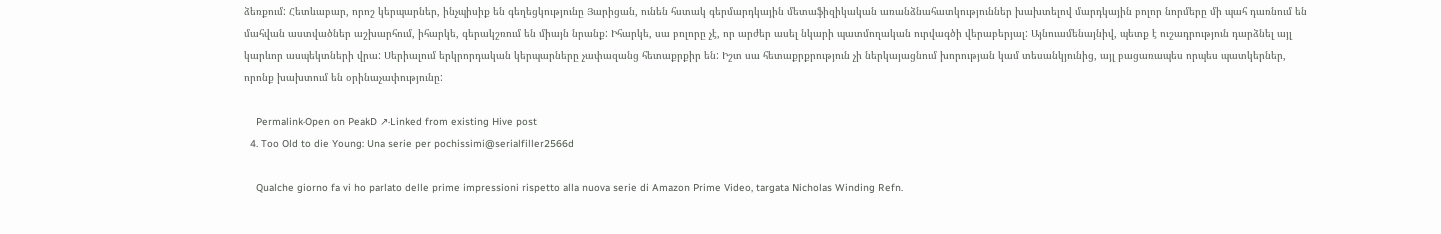ձեռքում: Հետևաբար, որոշ կերպարներ, ինչպիսիք են գեղեցկությունը Յարիցան, ունեն հստակ գերմարդկային մետաֆիզիկական առանձնահատկություններ խախտելով մարդկային բոլոր նորմերը մի պահ դառնում են մահվան աստվածներ աշխարհում, իհարկե, գերակշռում են միայն նրանք: Իհարկե, սա բոլորը չէ, որ արժեր ասել նկարի պատմողական ուրվագծի վերաբերյալ: Այնուամենայնիվ, պետք է ուշադրություն դարձնել այլ կարևոր ասպեկտների վրա: Սերիալում երկրորդական կերպարները չափազանց հետաքրքիր են: Իշտ սա հետաքրքրություն չի ներկայացնում խորության կամ տեսանկյունից, այլ բացառապես որպես պատկերներ, որոնք խախտում են օրինաչափությունը:

    Permalink·Open on PeakD ↗·Linked from existing Hive post
  4. Too Old to die Young: Una serie per pochissimi@serialfiller2566d

    Qualche giorno fa vi ho parlato delle prime impressioni rispetto alla nuova serie di Amazon Prime Video, targata Nicholas Winding Refn.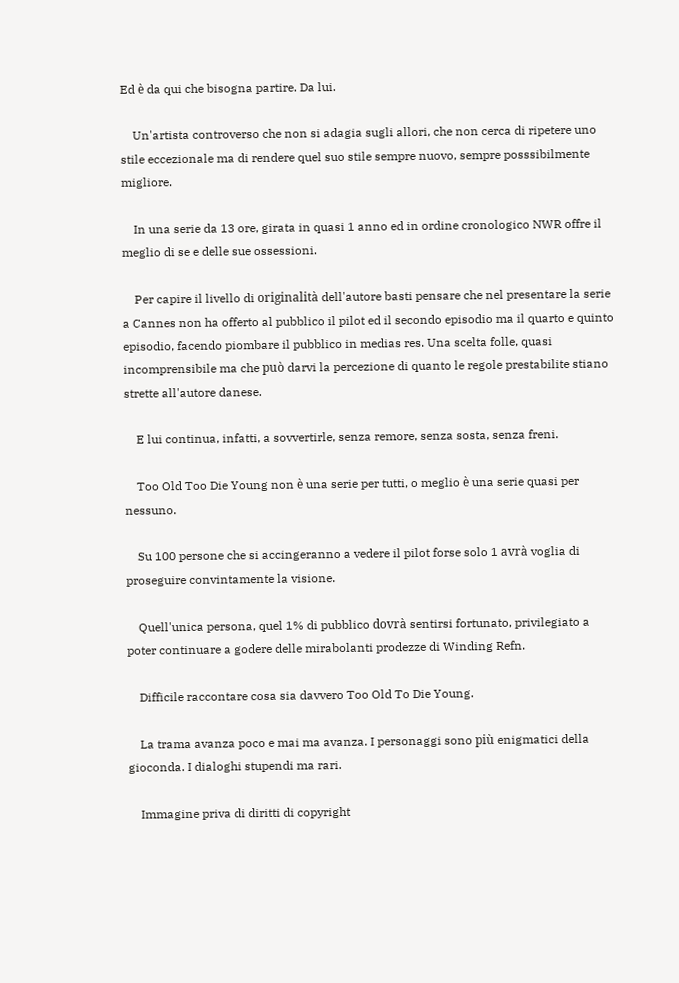Ed è da qui che bisogna partire. Da lui.

    Un'artista controverso che non si adagia sugli allori, che non cerca di ripetere uno stile eccezionale ma di rendere quel suo stile sempre nuovo, sempre posssibilmente migliore.

    In una serie da 13 ore, girata in quasi 1 anno ed in ordine cronologico NWR offre il meglio di se e delle sue ossessioni.

    Per capire il livello di originalità dell'autore basti pensare che nel presentare la serie a Cannes non ha offerto al pubblico il pilot ed il secondo episodio ma il quarto e quinto episodio, facendo piombare il pubblico in medias res. Una scelta folle, quasi incomprensibile ma che può darvi la percezione di quanto le regole prestabilite stiano strette all'autore danese.

    E lui continua, infatti, a sovvertirle, senza remore, senza sosta, senza freni.

    Too Old Too Die Young non è una serie per tutti, o meglio è una serie quasi per nessuno.

    Su 100 persone che si accingeranno a vedere il pilot forse solo 1 avrà voglia di proseguire convintamente la visione.

    Quell'unica persona, quel 1% di pubblico dovrà sentirsi fortunato, privilegiato a poter continuare a godere delle mirabolanti prodezze di Winding Refn.

    Difficile raccontare cosa sia davvero Too Old To Die Young.

    La trama avanza poco e mai ma avanza. I personaggi sono più enigmatici della gioconda. I dialoghi stupendi ma rari.

    Immagine priva di diritti di copyright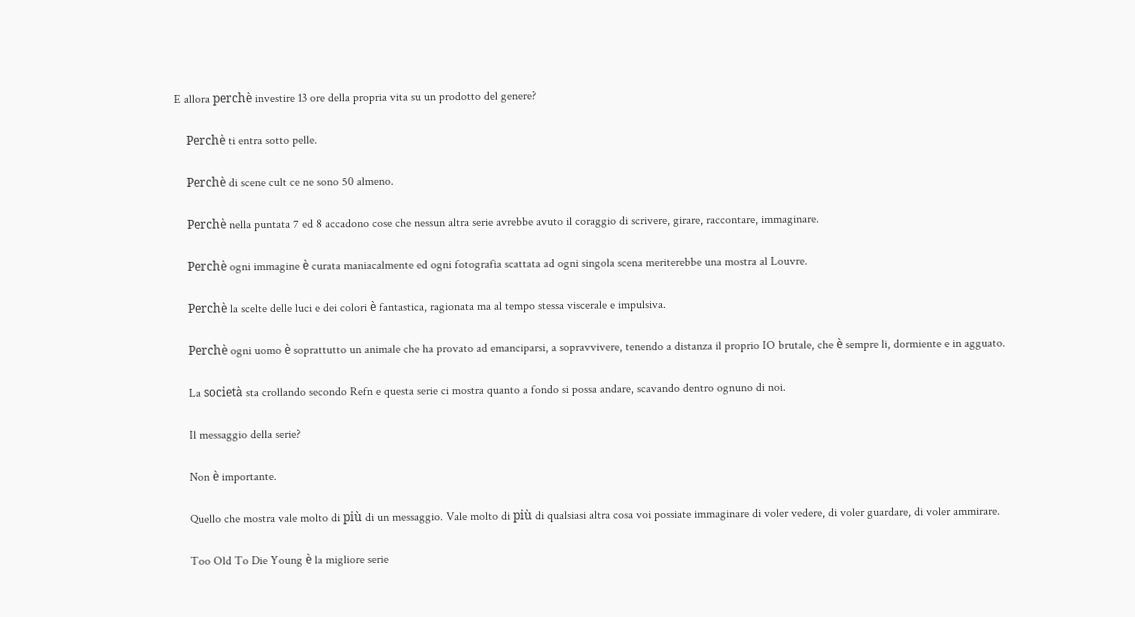E allora perchè investire 13 ore della propria vita su un prodotto del genere?

    Perchè ti entra sotto pelle.

    Perchè di scene cult ce ne sono 50 almeno.

    Perchè nella puntata 7 ed 8 accadono cose che nessun altra serie avrebbe avuto il coraggio di scrivere, girare, raccontare, immaginare.

    Perchè ogni immagine è curata maniacalmente ed ogni fotografia scattata ad ogni singola scena meriterebbe una mostra al Louvre.

    Perchè la scelte delle luci e dei colori è fantastica, ragionata ma al tempo stessa viscerale e impulsiva.

    Perchè ogni uomo è soprattutto un animale che ha provato ad emanciparsi, a sopravvivere, tenendo a distanza il proprio IO brutale, che è sempre li, dormiente e in agguato.

    La società sta crollando secondo Refn e questa serie ci mostra quanto a fondo si possa andare, scavando dentro ognuno di noi.

    Il messaggio della serie?

    Non è importante.

    Quello che mostra vale molto di più di un messaggio. Vale molto di più di qualsiasi altra cosa voi possiate immaginare di voler vedere, di voler guardare, di voler ammirare.

    Too Old To Die Young è la migliore serie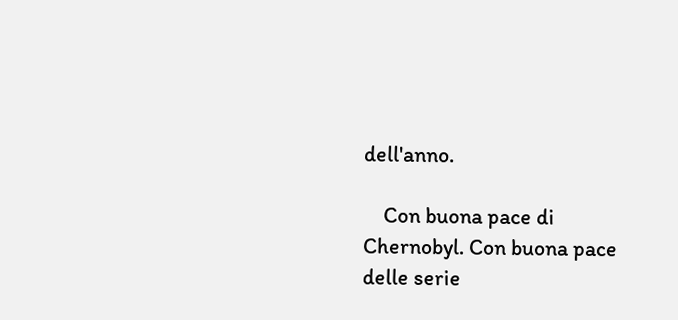dell'anno.

    Con buona pace di Chernobyl. Con buona pace delle serie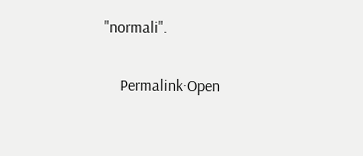"normali".

    Permalink·Open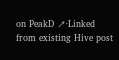on PeakD ↗·Linked from existing Hive post